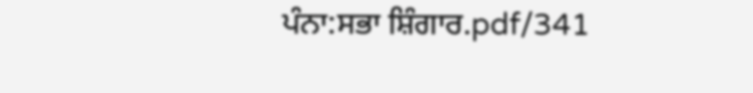ਪੰਨਾ:ਸਭਾ ਸ਼ਿੰਗਾਰ.pdf/341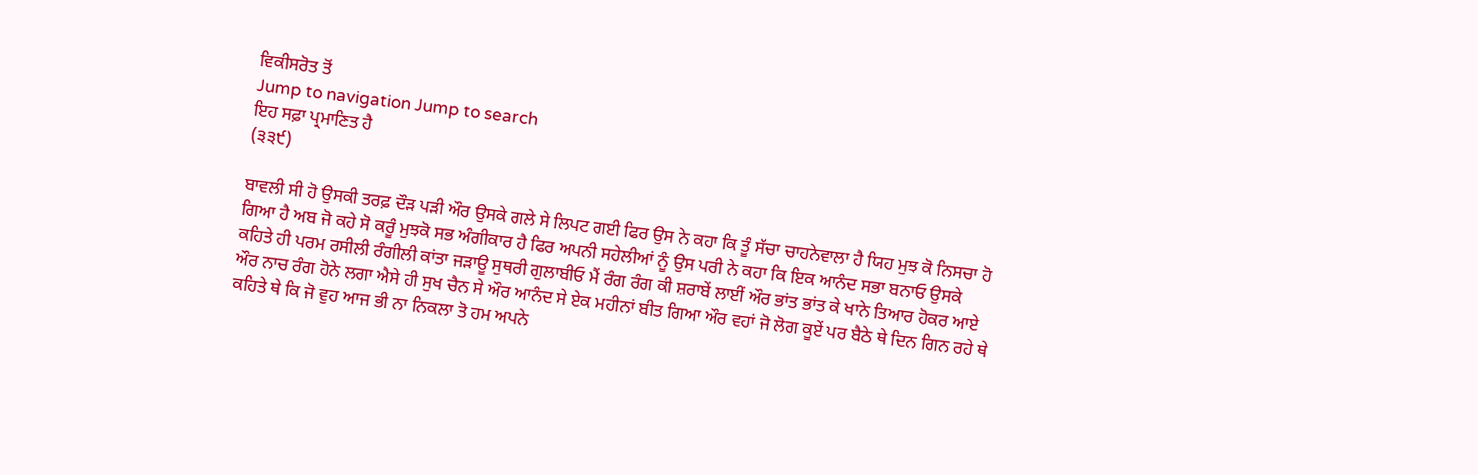ਵਿਕੀਸਰੋਤ ਤੋਂ
Jump to navigation Jump to search
ਇਹ ਸਫ਼ਾ ਪ੍ਰਮਾਣਿਤ ਹੈ
(੩੩੯)

ਬਾਵਲੀ ਸੀ ਹੋ ਉਸਕੀ ਤਰਫ਼ ਦੌੜ ਪੜੀ ਔਰ ਉਸਕੇ ਗਲੇ ਸੇ ਲਿਪਟ ਗਈ ਫਿਰ ਉਸ ਨੇ ਕਹਾ ਕਿ ਤੂੰ ਸੱਚਾ ਚਾਹਨੇਵਾਲਾ ਹੈ ਯਿਹ ਮੁਝ ਕੋ ਨਿਸਚਾ ਹੋ ਗਿਆ ਹੈ ਅਬ ਜੋ ਕਹੇ ਸੋ ਕਰੂੰ ਮੁਝਕੋ ਸਭ ਅੰਗੀਕਾਰ ਹੈ ਫਿਰ ਅਪਨੀ ਸਹੇਲੀਆਂ ਨੂੰ ਉਸ ਪਰੀ ਨੇ ਕਹਾ ਕਿ ਇਕ ਆਨੰਦ ਸਭਾ ਬਨਾਓ ਉਸਕੇ ਕਹਿਤੇ ਹੀ ਪਰਮ ਰਸੀਲੀ ਰੰਗੀਲੀ ਕਾਂਤਾ ਜੜਾਊ ਸੁਥਰੀ ਗੁਲਾਬੀਓ ਮੈਂ ਰੰਗ ਰੰਗ ਕੀ ਸ਼ਰਾਬੇਂ ਲਾਈਂ ਔਰ ਭਾਂਤ ਭਾਂਤ ਕੇ ਖਾਨੇ ਤਿਆਰ ਹੋਕਰ ਆਏ ਔਰ ਨਾਚ ਰੰਗ ਹੋਨੇ ਲਗਾ ਐਸੇ ਹੀ ਸੁਖ ਚੈਨ ਸੇ ਔਰ ਆਨੰਦ ਸੇ ਏਕ ਮਹੀਨਾਂ ਬੀਤ ਗਿਆ ਔਰ ਵਹਾਂ ਜੋ ਲੋਗ ਕੂਏਂ ਪਰ ਬੈਠੇ ਥੇ ਦਿਨ ਗਿਨ ਰਹੇ ਥੇ ਕਹਿਤੇ ਥੇ ਕਿ ਜੋ ਵੁਹ ਆਜ ਭੀ ਨਾ ਨਿਕਲਾ ਤੋ ਹਮ ਅਪਨੇ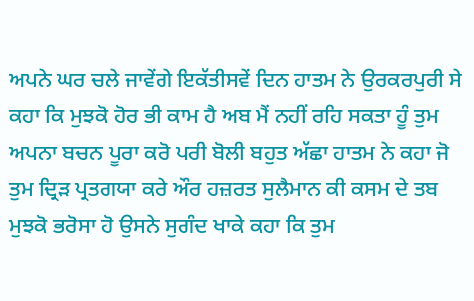ਅਪਨੇ ਘਰ ਚਲੇ ਜਾਵੇਂਗੇ ਇਕੱਤੀਸਵੇਂ ਦਿਨ ਹਾਤਮ ਨੇ ਉਰਕਰਪੁਰੀ ਸੇ ਕਹਾ ਕਿ ਮੁਝਕੋ ਹੋਰ ਭੀ ਕਾਮ ਹੈ ਅਬ ਮੈਂ ਨਹੀਂ ਰਹਿ ਸਕਤਾ ਹੂੰ ਤੁਮ ਅਪਨਾ ਬਚਨ ਪੂਰਾ ਕਰੋ ਪਰੀ ਬੋਲੀ ਬਹੁਤ ਅੱਛਾ ਹਾਤਮ ਨੇ ਕਹਾ ਜੋ ਤੁਮ ਦ੍ਰਿੜ ਪ੍ਰਤਗਯਾ ਕਰੇ ਔਰ ਹਜ਼ਰਤ ਸੁਲੈਮਾਨ ਕੀ ਕਸਮ ਦੇ ਤਬ ਮੁਝਕੋ ਭਰੋਸਾ ਹੋ ਉਸਨੇ ਸੁਗੰਦ ਖਾਕੇ ਕਹਾ ਕਿ ਤੁਮ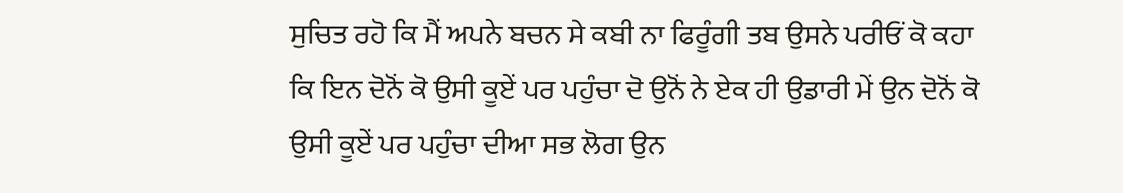ਸੁਚਿਤ ਰਹੋ ਕਿ ਮੈਂ ਅਪਨੇ ਬਚਨ ਸੇ ਕਬੀ ਨਾ ਫਿਰੂੰਗੀ ਤਬ ਉਸਨੇ ਪਰੀਓਂ ਕੋ ਕਹਾ ਕਿ ਇਨ ਦੋਨੋਂ ਕੋ ਉਸੀ ਕੂਏਂ ਪਰ ਪਹੁੰਚਾ ਦੋ ਉਨੋਂ ਨੇ ਏਕ ਹੀ ਉਡਾਰੀ ਮੇਂ ਉਨ ਦੋਨੋਂ ਕੋ ਉਸੀ ਕੂਏਂ ਪਰ ਪਹੁੰਚਾ ਦੀਆ ਸਭ ਲੋਗ ਉਨ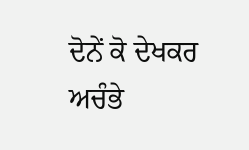ਦੋਨੇਂ ਕੋ ਦੇਖਕਰ ਅਚੰਭੇ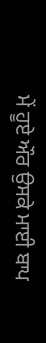ਮੇਂ ਹੂਏ ਔਰ ਉਸਕੇ ਮਾਈ ਬਾਪ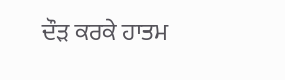ਦੌੜ ਕਰਕੇ ਹਾਤਮ